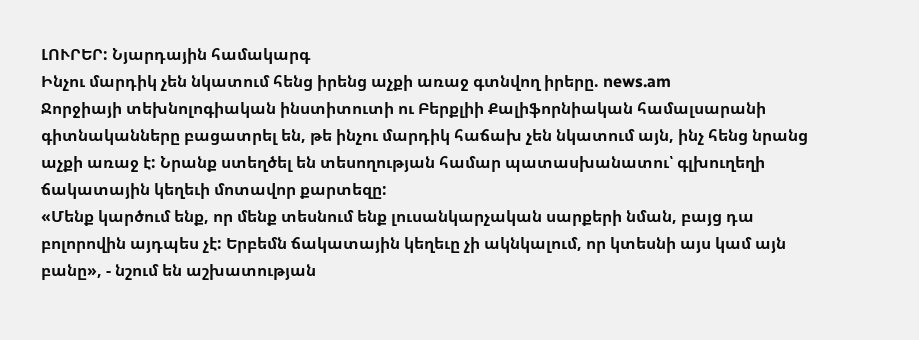ԼՈՒՐԵՐ: Նյարդային համակարգ
Ինչու մարդիկ չեն նկատում հենց իրենց աչքի առաջ գտնվող իրերը. news.am
Ջորջիայի տեխնոլոգիական ինստիտուտի ու Բերքլիի Քալիֆորնիական համալսարանի գիտնականները բացատրել են, թե ինչու մարդիկ հաճախ չեն նկատում այն, ինչ հենց նրանց աչքի առաջ է: Նրանք ստեղծել են տեսողության համար պատասխանատու՝ գլխուղեղի ճակատային կեղեւի մոտավոր քարտեզը:
«Մենք կարծում ենք, որ մենք տեսնում ենք լուսանկարչական սարքերի նման, բայց դա բոլորովին այդպես չէ: Երբեմն ճակատային կեղեւը չի ակնկալում, որ կտեսնի այս կամ այն բանը», - նշում են աշխատության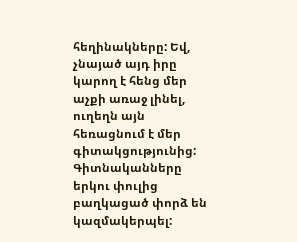հեղինակները: Եվ, չնայած այդ իրը կարող է հենց մեր աչքի առաջ լինել, ուղեղն այն հեռացնում է մեր գիտակցությունից:
Գիտնականները երկու փուլից բաղկացած փորձ են կազմակերպել: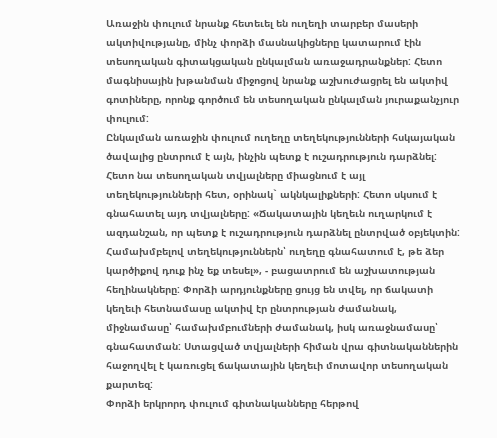Առաջին փուլում նրանք հետեւել են ուղեղի տարբեր մասերի ակտիվությանը, մինչ փորձի մասնակիցները կատարում էին տեսողական գիտակցական ընկալման առաջադրանքներ: Հետո մագնիսային խթանման միջոցով նրանք աշխուժացրել են ակտիվ գոտիները, որոնք գործում են տեսողական ընկալման յուրաքանչյուր փուլում:
Ընկալման առաջին փուլում ուղեղը տեղեկությունների հսկայական ծավալից ընտրում է այն, ինչին պետք է ուշադրություն դարձնել:
Հետո նա տեսողական տվյալները միացնում է այլ տեղեկությունների հետ, օրինակ` ակնկալիքների: Հետո սկսում է գնահատել այդ տվյալները: «Ճակատային կեղեւն ուղարկում է ազդանշան, որ պետք է ուշադրություն դարձնել ընտրված օբյեկտին: Համախմբելով տեղեկություններն՝ ուղեղը գնահատում է, թե ձեր կարծիքով դուք ինչ եք տեսել», - բացատրում են աշխատության հեղինակները: Փորձի արդյունքները ցույց են տվել, որ ճակատի կեղեւի հետնամասը ակտիվ էր ընտրության ժամանակ, միջնամասը՝ համախմբումների ժամանակ, իսկ առաջնամասը՝ գնահատման: Ստացված տվյալների հիման վրա գիտնականներին հաջողվել է կառուցել ճակատային կեղեւի մոտավոր տեսողական քարտեզ:
Փորձի երկրորդ փուլում գիտնականները հերթով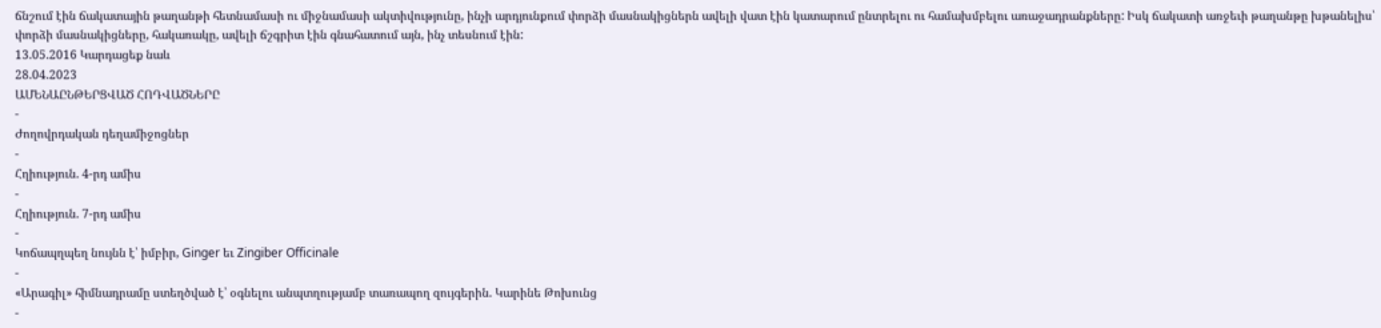ճնշում էին ճակատային թաղանթի հետնամասի ու միջնամասի ակտիվությունը, ինչի արդյունքում փորձի մասնակիցներն ավելի վատ էին կատարում ընտրելու ու համախմբելու առաջադրանքները: Իսկ ճակատի առջեւի թաղանթը խթանելիս՝ փորձի մասնակիցները, հակառակը, ավելի ճշգրիտ էին գնահատում այն, ինչ տեսնում էին:
13.05.2016 Կարդացեք նաև
28.04.2023
ԱՄԵՆԱԸՆԹԵՐՑՎԱԾ ՀՈԴՎԱԾՆԵՐԸ
-
Ժողովրդական դեղամիջոցներ
-
Հղիություն. 4-րդ ամիս
-
Հղիություն. 7-րդ ամիս
-
Կոճապղպեղ նույնն է՝ իմբիր, Ginger եւ Zingiber Officinale
-
«Արագիլ» հիմնադրամը ստեղծված է՝ օգնելու անպտղությամբ տառապող զույգերին. Կարինե Թոխունց
-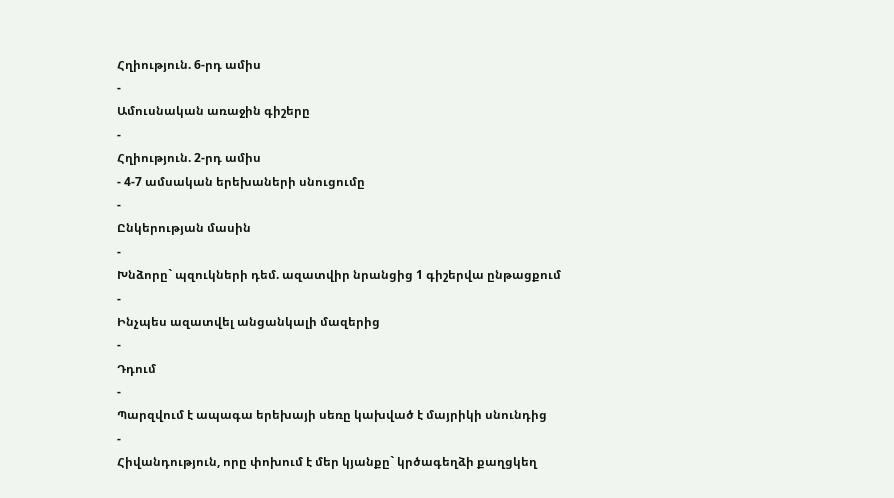Հղիություն. 6-րդ ամիս
-
Ամուսնական առաջին գիշերը
-
Հղիություն. 2-րդ ամիս
- 4-7 ամսական երեխաների սնուցումը
-
Ընկերության մասին
-
Խնձորը` պզուկների դեմ. ազատվիր նրանցից 1 գիշերվա ընթացքում
-
Ինչպես ազատվել անցանկալի մազերից
-
Դդում
-
Պարզվում է ապագա երեխայի սեռը կախված է մայրիկի սնունդից
-
Հիվանդություն, որը փոխում է մեր կյանքը` կրծագեղձի քաղցկեղ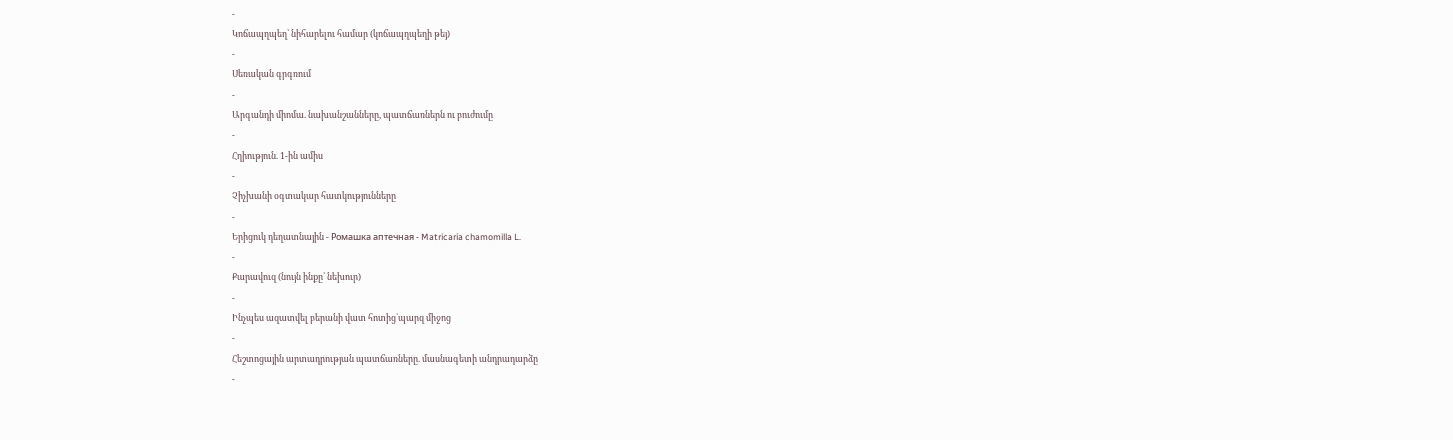-
Կոճապղպեղ՝ նիհարելու համար (կոճապղպեղի թեյ)
-
Սեռական գրգռում
-
Արգանդի միոմա. նախանշանները, պատճառներն ու բուժումը
-
Հղիություն. 1-ին ամիս
-
Չիչխանի օգտակար հատկությունները
-
Երիցուկ դեղատնային - Ромашка аптечная - Matricaria chamomilla L.
-
Քարավուզ (նույն ինքը՝ նեխուր)
-
Ինչպես ազատվել բերանի վատ հոտից`պարզ միջոց
-
Հեշտոցային արտադրության պատճառները. մասնագետի անդրադարձը
-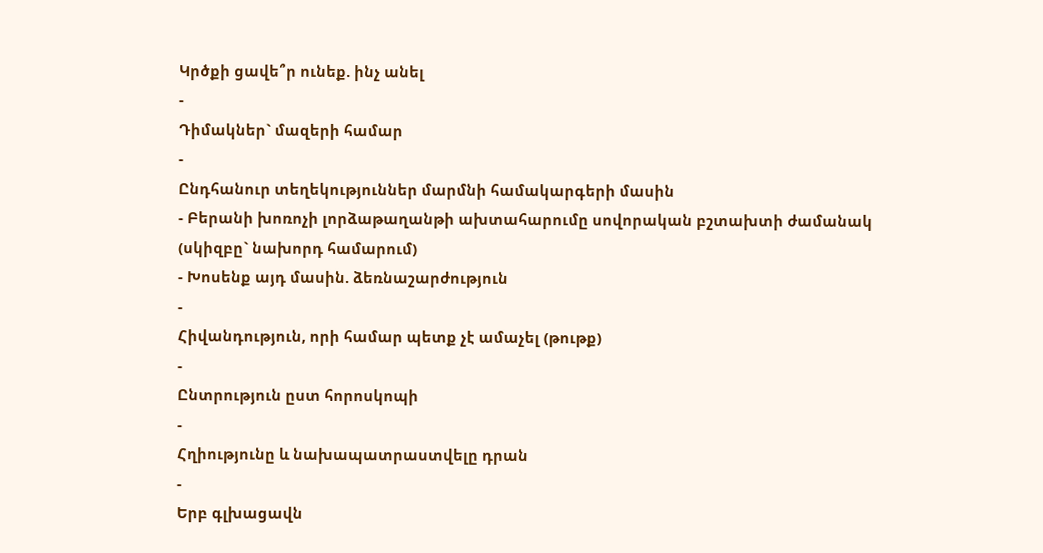Կրծքի ցավե՞ր ունեք. ինչ անել
-
Դիմակներ` մազերի համար
-
Ընդհանուր տեղեկություններ մարմնի համակարգերի մասին
- Բերանի խոռոչի լորձաթաղանթի ախտահարումը սովորական բշտախտի ժամանակ (սկիզբը` նախորդ համարում)
- Խոսենք այդ մասին. ձեռնաշարժություն
-
Հիվանդություն, որի համար պետք չէ ամաչել (թութք)
-
Ընտրություն ըստ հորոսկոպի
-
Հղիությունը և նախապատրաստվելը դրան
-
Երբ գլխացավն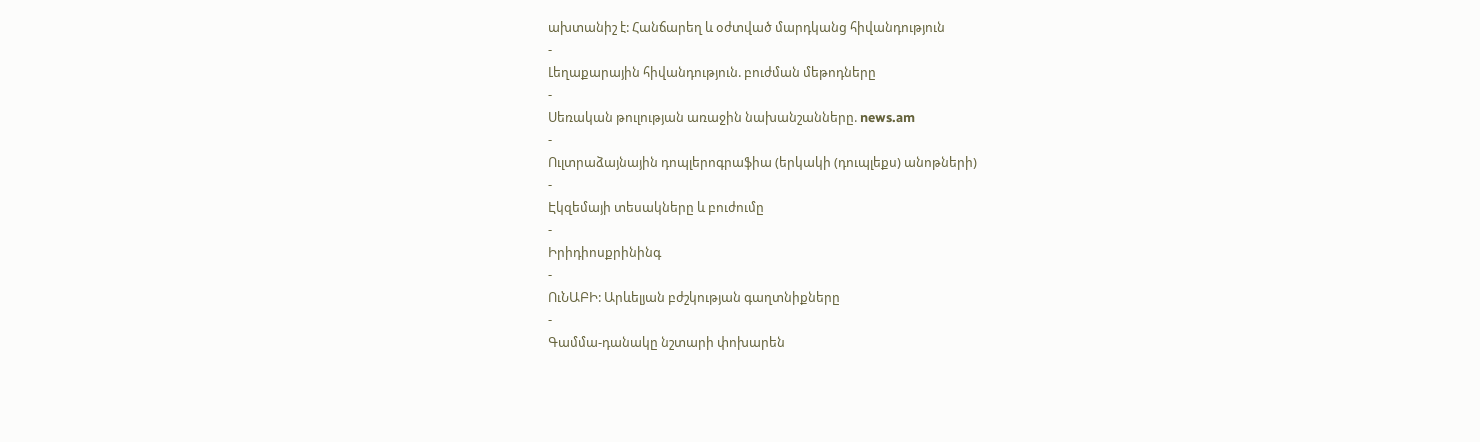ախտանիշ է: Հանճարեղ և օժտված մարդկանց հիվանդություն
-
Լեղաքարային հիվանդություն. բուժման մեթոդները
-
Սեռական թուլության առաջին նախանշանները. news.am
-
Ուլտրաձայնային դոպլերոգրաֆիա (երկակի (դուպլեքս) անոթների)
-
Էկզեմայի տեսակները և բուժումը
-
Իրիդիոսքրինինգ
-
ՈւՆԱԲԻ: Արևելյան բժշկության գաղտնիքները
-
Գամմա-դանակը նշտարի փոխարեն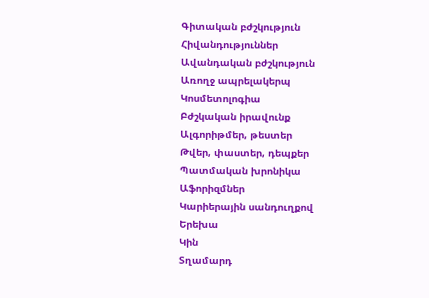Գիտական բժշկություն
Հիվանդություններ
Ավանդական բժշկություն
Առողջ ապրելակերպ
Կոսմետոլոգիա
Բժշկական իրավունք
Ալգորիթմեր, թեստեր
Թվեր, փաստեր, դեպքեր
Պատմական խրոնիկա
Աֆորիզմներ
Կարիերային սանդուղքով
Երեխա
Կին
Տղամարդ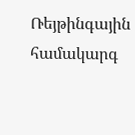Ռեյթինգային համակարգ